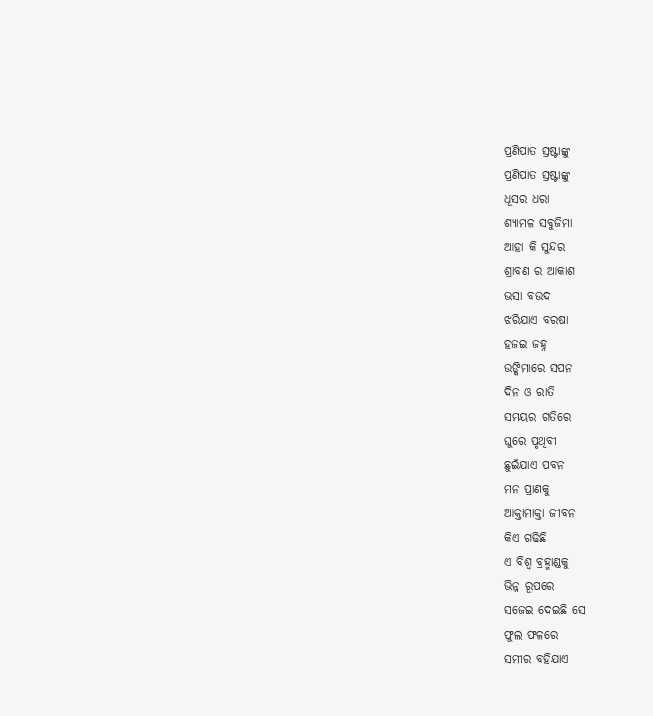ପ୍ରଣିପାତ ସ୍ରଷ୍ଟାଙ୍କୁ
ପ୍ରଣିପାତ ସ୍ରଷ୍ଟାଙ୍କୁ
ଧୂସର ଧରା
ଶ୍ଯାମଳ ସବୁଜିମା
ଆହା କି ସୁନ୍ଦର
ଶ୍ରାବଣ ର ଆକାଶ
ଭସା ବଉଦ
ଝରିଯାଏ ବରଷା
ହଜଇ ଜହ୍ନ
ଉଙ୍କିମାରେ ସପନ
ଦିନ ଓ ରାତି
ସମୟର ଗତିରେ
ଘୁରେ ପୃଥିବୀ
ଛୁଇଁଯାଏ ପବନ
ମନ ପ୍ରାଣକୁ
ଆକ୍ତାମାକ୍ତା ଜୀବନ
କିଏ ଗଢିଛି
ଏ ବିଶ୍ବ ବ୍ରହ୍ମାଣ୍ଡକୁ
ଭିନ୍ନ ରୂପରେ
ସଜେଇ ଦେଇଛି ସେ
ଫୁଲ ଫଳରେ
ସମୀର ବହିଯାଏ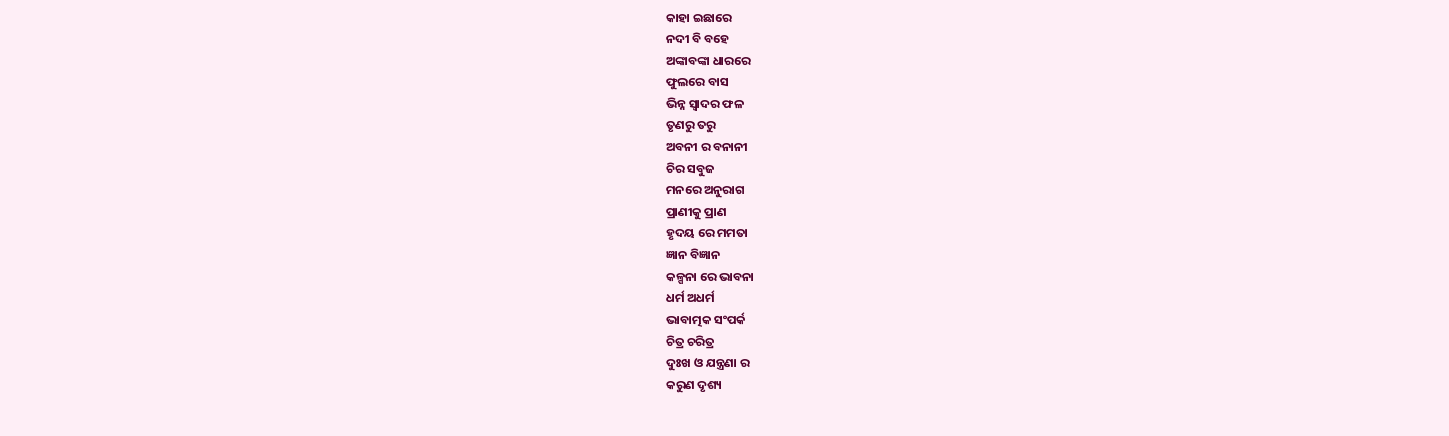କାହା ଇଛାରେ
ନଦୀ ବି ବହେ
ଅଙ୍କାବଙ୍କା ଧାରରେ
ଫୁଲରେ ବାସ
ଭିନ୍ନ ସ୍ବାଦର ଫଳ
ତୃଣରୁ ତରୁ
ଅବନୀ ର ବନାନୀ
ଚିର ସବୁଜ
ମନରେ ଅନୁରାଗ
ପ୍ରାଣୀକୁ ପ୍ରାଣ
ହୃଦୟ ରେ ମମତା
ଜ୍ଞାନ ବିଜ୍ଞାନ
କଳ୍ପନା ରେ ଭାବନା
ଧର୍ମ ଅଧର୍ମ
ଭାବାତ୍ମକ ସଂପର୍କ
ଚିତ୍ର ଚରିତ୍ର
ଦୁଃଖ ଓ ଯନ୍ତ୍ରଣା ର
କରୁଣ ଦୃଶ୍ୟ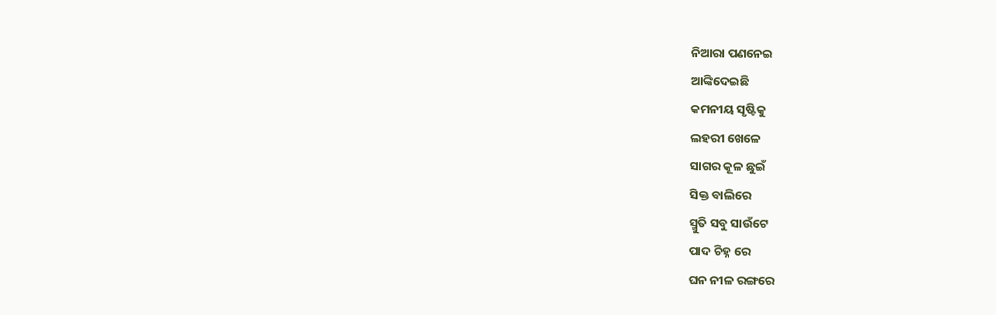ନିଆରା ପଣନେଇ
ଆଙ୍କିଦେଇଛି
କମନୀୟ ସୃଷ୍ଟିକୁ
ଲହରୀ ଖେଳେ
ସାଗର କୂଳ ଛୁଇଁ
ସିକ୍ତ ବାଲିରେ
ସ୍ମୁତି ସବୁ ସାଉଁଟେ
ପାଦ ଚିହ୍ନ ରେ
ଘନ ନୀଳ ରଙ୍ଗରେ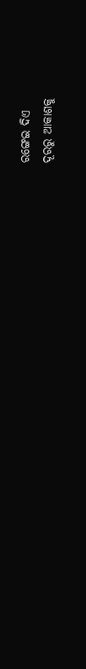ରଙ୍ଗେଇ ଦିଏ
ଦୂରରୁ ଆକାଶକୁ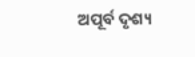ଅପୂର୍ବ ଦୃଶ୍ୟ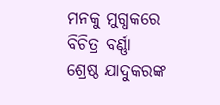ମନକୁ ମୁଗ୍ଧକରେ
ବିଚିତ୍ର ବର୍ଣ୍ଣା
ଶ୍ରେଷ୍ଠ ଯାଦୁକରଙ୍କ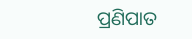ପ୍ରଣିପାତ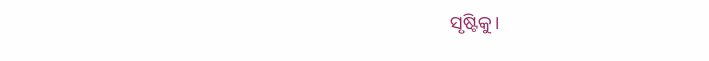ସୃଷ୍ଟିକୁ।